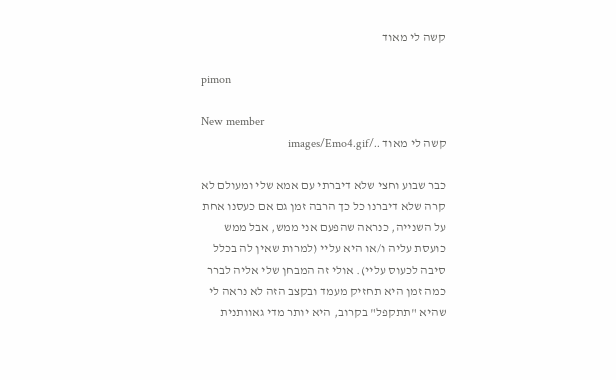קשה לי מאוד

pimon

New member
קשה לי מאוד ../images/Emo4.gif

כבר שבוע וחצי שלא דיברתי עם אמא שלי ומעולם לא קרה שלא דיברנו כל כך הרבה זמן גם אם כעסנו אחת על השנייה, כנראה שהפעם אני ממש, אבל ממש כועסת עליה ו/או היא עליי (למרות שאין לה בכלל סיבה לכעוס עליי). אולי זה המבחן שלי אליה לברר כמה זמן היא תחזיק מעמד ובקצב הזה לא נראה לי שהיא "תתקפל" בקרוב, היא יותר מדי גאוותנית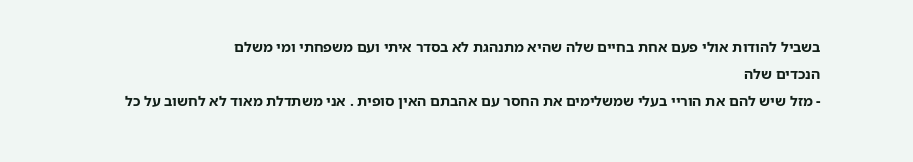בשביל להודות אולי פעם אחת בחיים שלה שהיא מתנהגת לא בסדר איתי ועם משפחתי ומי משלם
הנכדים שלה
- מזל שיש להם את הוריי בעלי שמשלימים את החסר עם אהבתם האין סופית . אני משתדלת מאוד לא לחשוב על כל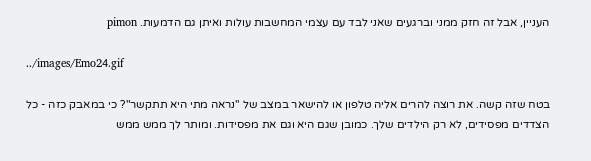העניין, אבל זה חזק ממני וברגעים שאני לבד עם עצמי המחשבות עולות ואיתן גם הדמעות. pimon

../images/Emo24.gif

בטח שזה קשה. את רוצה להרים אליה טלפון או להישאר במצב של "נראה מתי היא תתקשר"? כי במאבק כזה - כל הצדדים מפסידים, לא רק הילדים שלך. כמובן שגם היא וגם את מפסידות. ומותר לך ממש ממש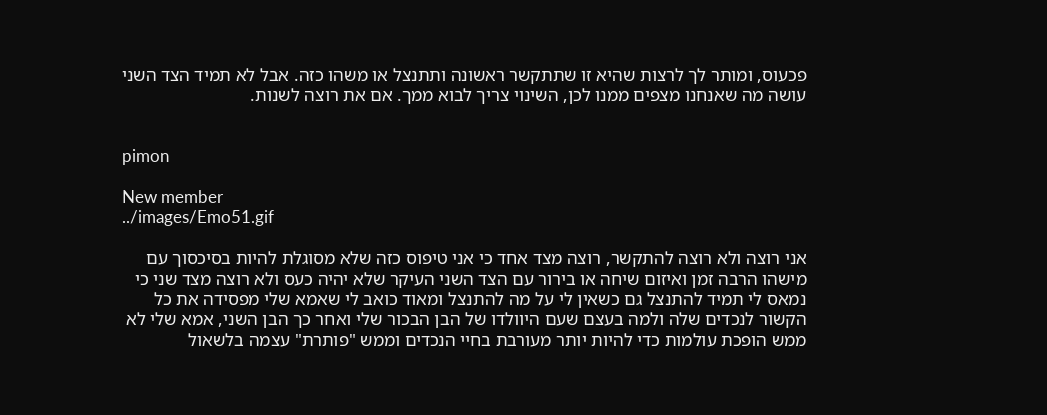פכעוס, ומותר לך לרצות שהיא זו שתתקשר ראשונה ותתנצל או משהו כזה. אבל לא תמיד הצד השני עושה מה שאנחנו מצפים ממנו לכן, השינוי צריך לבוא ממך. אם את רוצה לשנות.


pimon

New member
../images/Emo51.gif

אני רוצה ולא רוצה להתקשר, רוצה מצד אחד כי אני טיפוס כזה שלא מסוגלת להיות בסיכסוך עם מישהו הרבה זמן ואיזום שיחה או בירור עם הצד השני העיקר שלא יהיה כעס ולא רוצה מצד שני כי נמאס לי תמיד להתנצל גם כשאין לי על מה להתנצל ומאוד כואב לי שאמא שלי מפסידה את כל הקשור לנכדים שלה ולמה בעצם שעם היוולדו של הבן הבכור שלי ואחר כך הבן השני, אמא שלי לא ממש הופכת עולמות כדי להיות יותר מעורבת בחיי הנכדים וממש "פותרת" עצמה בלשאול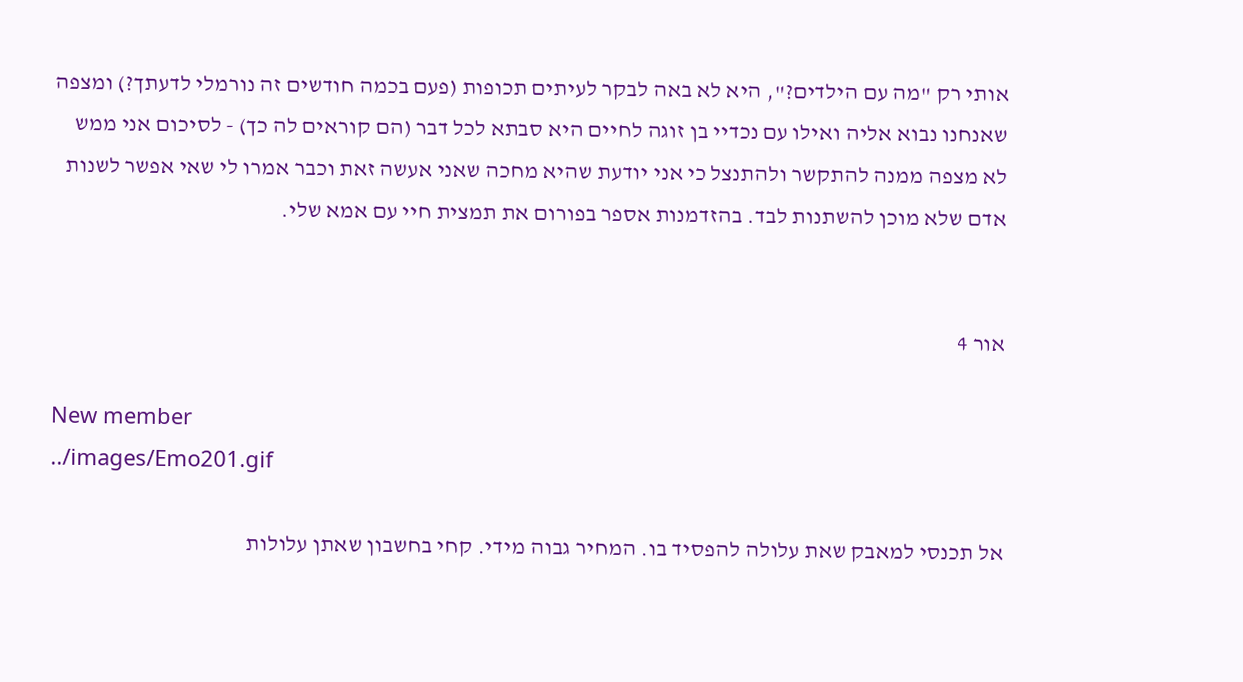אותי רק "מה עם הילדים?", היא לא באה לבקר לעיתים תכופות (פעם בכמה חודשים זה נורמלי לדעתך?) ומצפה שאנחנו נבוא אליה ואילו עם נכדיי בן זוגה לחיים היא סבתא לכל דבר (הם קוראים לה כך) - לסיכום אני ממש לא מצפה ממנה להתקשר ולהתנצל כי אני יודעת שהיא מחכה שאני אעשה זאת וכבר אמרו לי שאי אפשר לשנות אדם שלא מוכן להשתנות לבד. בהזדמנות אספר בפורום את תמצית חיי עם אמא שלי.


אור 4

New member
../images/Emo201.gif

אל תכנסי למאבק שאת עלולה להפסיד בו. המחיר גבוה מידי. קחי בחשבון שאתן עלולות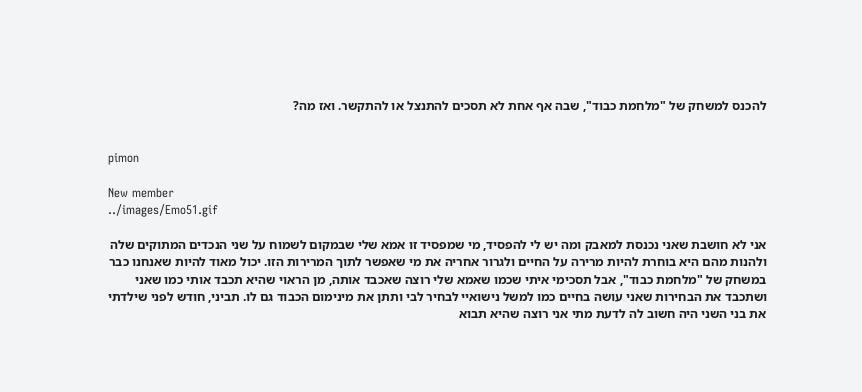להכנס למשחק של "מלחמת כבוד", שבה אף אחת לא תסכים להתנצל או להתקשר. ואז מה?


pimon

New member
../images/Emo51.gif

אני לא חושבת שאני נכנסת למאבק ומה יש לי להפסיד, מי שמפסיד זו אמא שלי שבמקום לשמוח על שני הנכדים המתוקים שלה ולהנות מהם היא בוחרת להיות מרירה על החיים ולגרור אחריה את מי שאפשר לתוך המרירות הזו. יכול מאוד להיות שאנחנו כבר במשחק של "מלחמת כבוד", אבל תסכימי איתי שכמו שאמא שלי רוצה שאכבד אותה, מן הראוי שהיא תכבד אותי כמו שאני ושתכבד את הבחירות שאני עושה בחיים כמו למשל נישואיי לבחיר לבי ותתן את מינימום הכבוד גם לו. תביני, חודש לפני שילדתי את בני השני היה חשוב לה לדעת מתי אני רוצה שהיא תבוא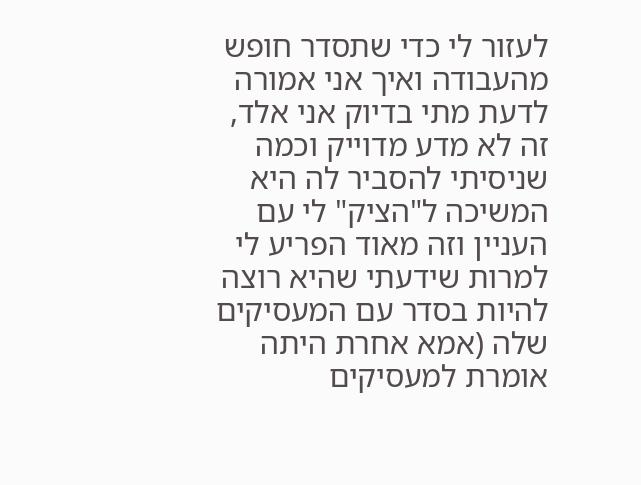לעזור לי כדי שתסדר חופש מהעבודה ואיך אני אמורה לדעת מתי בדיוק אני אלד, זה לא מדע מדוייק וכמה שניסיתי להסביר לה היא המשיכה ל"הציק" לי עם העניין וזה מאוד הפריע לי למרות שידעתי שהיא רוצה להיות בסדר עם המעסיקים שלה (אמא אחרת היתה אומרת למעסיקים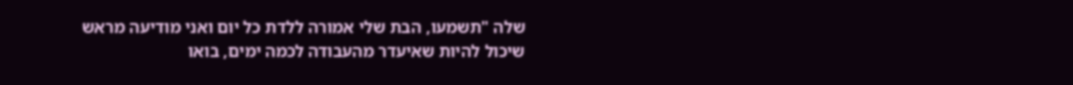שלה "תשמעו, הבת שלי אמורה ללדת כל יום ואני מודיעה מראש שיכול להיות שאיעדר מהעבודה לכמה ימים, בואו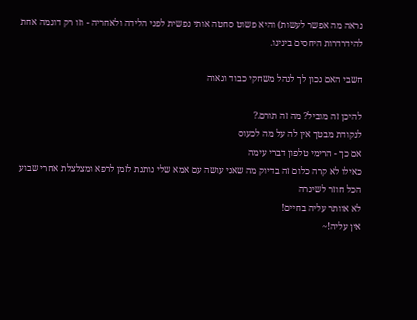נראה מה אפשר לעשות) והיא פשוט סחטה אותי נפשית לפני הלידה ולאחריה - וזו רק דוגמה אחת להידרדרות היחסים בינינו.

חשבי האם נכון לך לנהל משחקי כבוד וגאוה

להיכן זה מוביל? מה זה תורם.?
לנקודת מבטך אין לה על מה לכעוס
אם כך - הרימי טלפון דברי עימה
כאילו לא קרה כלום זה בדיוק מה שאני עושה עם אמא שלי נותנת לזמן לרפא ומצלצלת אחרי שבוע
הכל חוזר לשיגרה
לא אוותר עליה בחיים!
אין עליה!~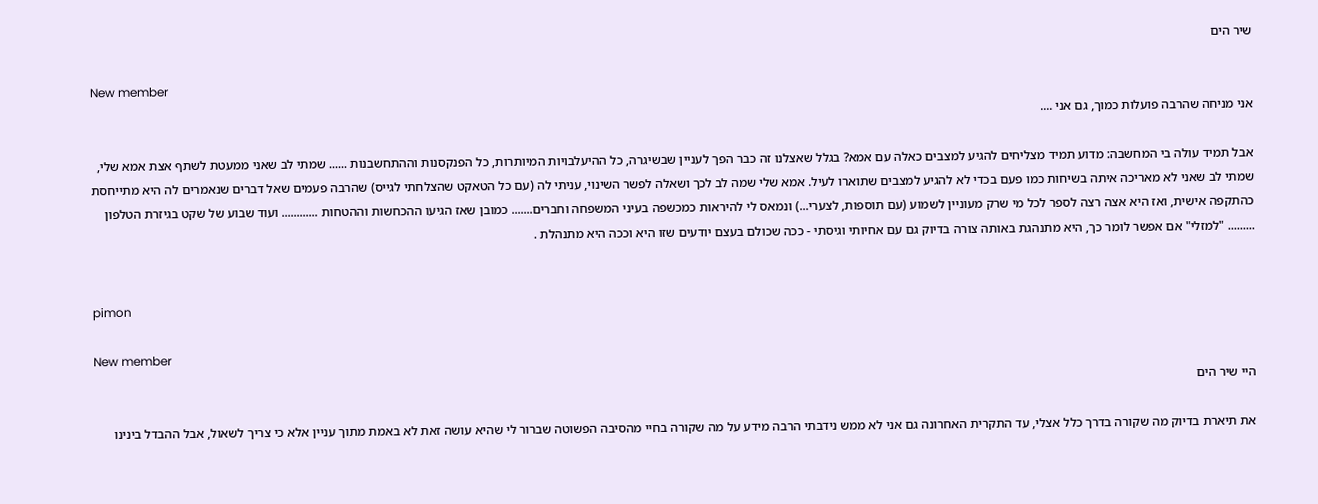שיר הים

New member
אני מניחה שהרבה פועלות כמוך, גם אני ....

אבל תמיד עולה בי המחשבה: מדוע תמיד מצליחים להגיע למצבים כאלה עם אמא? בגלל שאצלנו זה כבר הפך לעניין שבשיגרה, כל ההיעלבויות המיותרות, כל הפנקסנות וההתחשבנות ...... שמתי לב שאני ממעטת לשתף אצת אמא שלי, שמתי לב שאני לא מאריכה איתה בשיחות כמו פעם בכדי לא להגיע למצבים שתוארו לעיל. אמא שלי שמה לב לכך ושאלה לפשר השינוי, עניתי לה (עם כל הטאקט שהצלחתי לגייס) שהרבה פעמים שאל דברים שנאמרים לה היא מתייחסת כהתקפה אישית, ואז היא אצה רצה לספר לכל מי שרק מעוניין לשמוע (עם תוספות, לצערי...) ונמאס לי להיראות כמכשפה בעיני המשפחה וחברים....... כמובן שאז הגיעו ההכחשות וההטחות ............ ועוד שבוע של שקט בגיזרת הטלפון ......... "למזלי" אם אפשר לומר כך, היא מתנהגת באותה צורה בדיוק גם עם אחיותי וגיסתי - ככה שכולם בעצם יודעים שזו היא וככה היא מתנהלת .


pimon

New member
היי שיר הים

את תיארת בדיוק מה שקורה בדרך כלל אצלי, עד התקרית האחרונה גם אני לא ממש נידבתי הרבה מידע על מה שקורה בחיי מהסיבה הפשוטה שברור לי שהיא עושה זאת לא באמת מתוך עניין אלא כי צריך לשאול, אבל ההבדל בינינו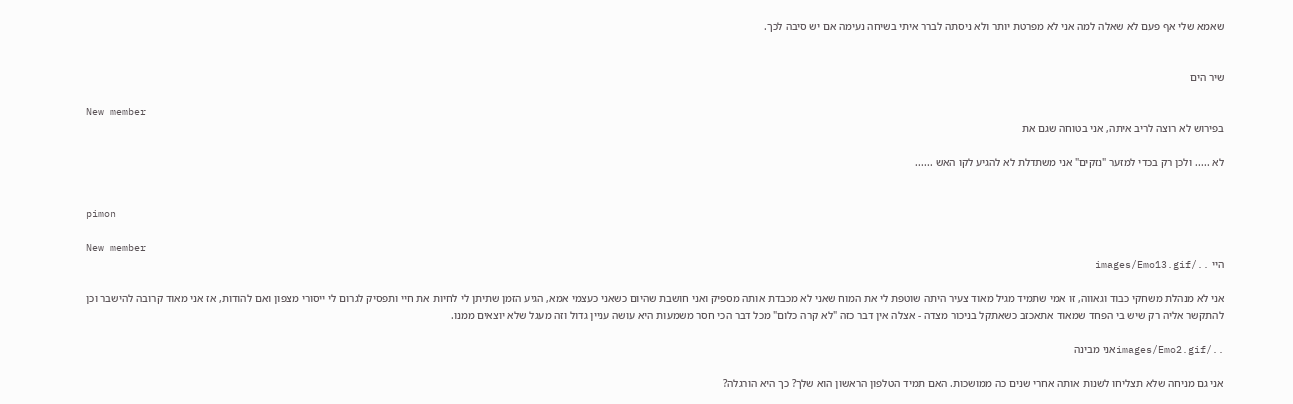שאמא שלי אף פעם לא שאלה למה אני לא מפרטת יותר ולא ניסתה לברר איתי בשיחה נעימה אם יש סיבה לכך.


שיר הים

New member
בפירוש לא רוצה לריב איתה, אני בטוחה שגם את

לא ..... ולכן רק בכדי למזער "נזקים" אני משתדלת לא להגיע לקו האש ......


pimon

New member
היי ../images/Emo13.gif

אני לא מנהלת משחקי כבוד וגאווה, זו אמי שתמיד מגיל מאוד צעיר היתה שוטפת לי את המוח שאני לא מכבדת אותה מספיק ואני חושבת שהיום כשאני כעצמי אמא, הגיע הזמן שתיתן לי לחיות את חיי ותפסיק לגרום לי ייסורי מצפון ואם להודות, אז אני מאוד קרובה להישבר וכן להתקשר אליה רק שיש בי הפחד שמאוד אתאכזב כשאתקל בניכור מצדה - אצלה אין דבר כזה "לא קרה כלום" מכל דבר הכי חסר משמעות היא עושה עניין גדול וזה מעגל שלא יוצאים ממנו.

../images/Emo2.gifאני מבינה

אני גם מניחה שלא תצליחו לשנות אותה אחרי שנים כה ממושכות. האם תמיד הטלפון הראשון הוא שלך? כך היא הורגלה?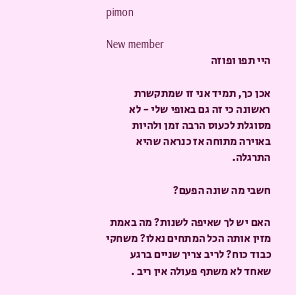pimon

New member
היי תפו ופוזה

אכן כך, תמיד אני זו שמתקשרת ראשונה כי זה גם באופי שלי - לא מסוגלת לכעוס הרבה זמן ולהיות באוירה מתוחה אז כנראה שהיא התרגלה.

חשבי מה שונה הפעם?

האם יש לך שאיפה לשנות? מה באמת מזין אותה הכל המתחים נאלו? משחקי כבוד כוח? לריב צריך שניים ברגע שאחד לא משתף פעולה אין ריב .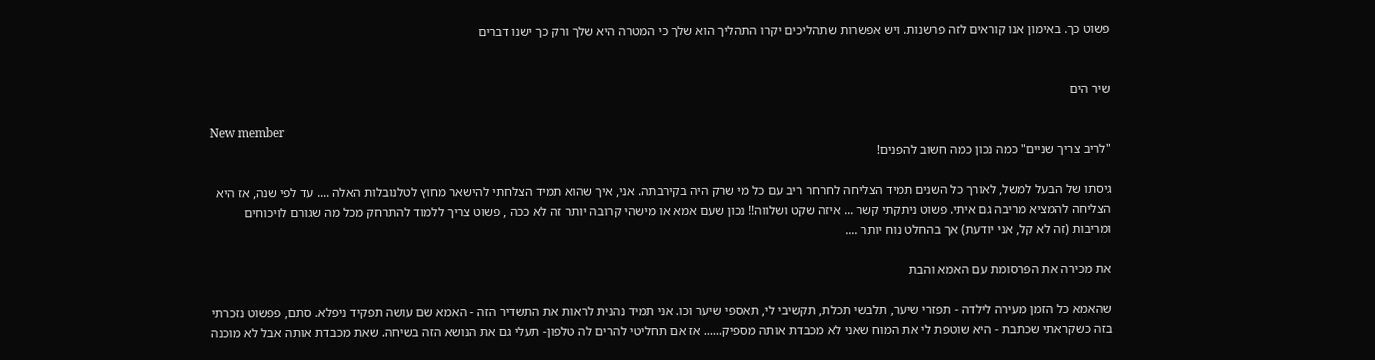פשוט כך. באימון אנו קוראים לזה פרשנות. ויש אפשרות שתהליכים יקרו התהליך הוא שלך כי המטרה היא שלך ורק כך ישנו דברים


שיר הים

New member
"לריב צריך שניים" כמה נכון כמה חשוב להפנים!

גיסתו של הבעל למשל, לאורך כל השנים תמיד הצליחה לחרחר ריב עם כל מי שרק היה בקירבתה. אני, איך שהוא תמיד הצלחתי להישאר מחוץ לטלנובלות האלה .... עד לפי שנה, אז היא הצליחה להמציא מריבה גם איתי. פשוט ניתקתי קשר ... איזה שקט ושלווה!! נכון שעם אמא או מישהי קרובה יותר זה לא ככה , פשוט צריך ללמוד להתרחק מכל מה שגורם לויכוחים ומריבות (זה לא קל, אני יודעת) אך בהחלט נוח יותר ....

את מכירה את הפרסומת עם האמא והבת

שהאמא כל הזמן מעירה לילדה - תפזרי שיער, תלבשי תכלת, תקשיבי לי, תאספי שיער וכו. אני תמיד נהנית לראות את התשדיר הזה - האמא שם עושה תפקיד ניפלא. סתם, פפשוט נזכרתי בזה כשקראתי שכתבת - היא שוטפת לי את המוח שאני לא מכבדת אותה מספיק...... אז אם תחליטי להרים לה טלפון- תעלי גם את הנושא הזה בשיחה. שאת מכבדת אותה אבל לא מוכנה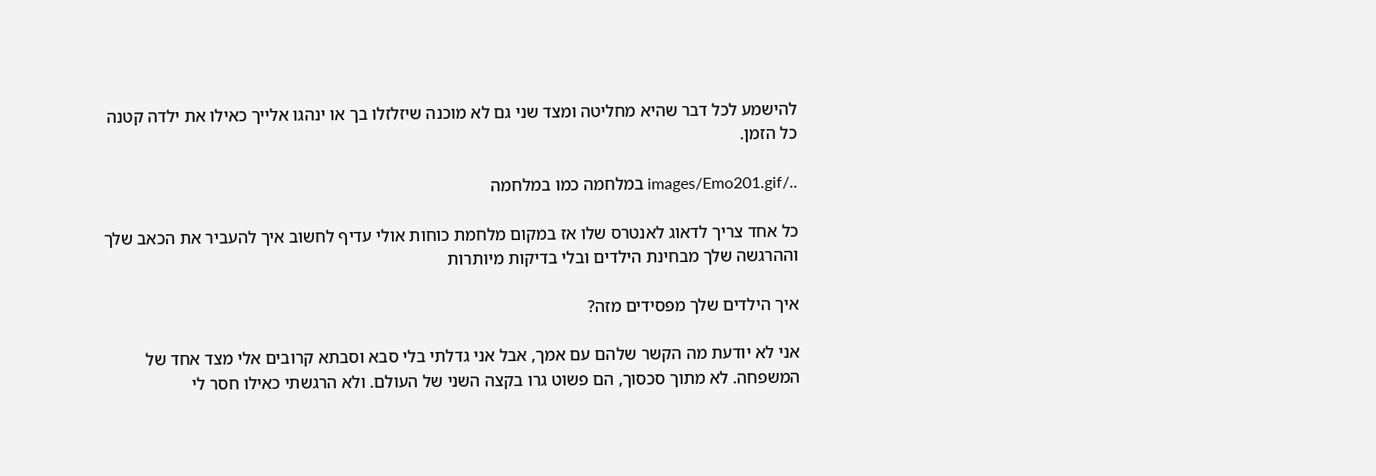להישמע לכל דבר שהיא מחליטה ומצד שני גם לא מוכנה שיזלזלו בך או ינהגו אלייך כאילו את ילדה קטנה כל הזמן.

../images/Emo201.gif במלחמה כמו במלחמה

כל אחד צריך לדאוג לאנטרס שלו אז במקום מלחמת כוחות אולי עדיף לחשוב איך להעביר את הכאב שלך וההרגשה שלך מבחינת הילדים ובלי בדיקות מיותרות

איך הילדים שלך מפסידים מזה?

אני לא יודעת מה הקשר שלהם עם אמך, אבל אני גדלתי בלי סבא וסבתא קרובים אלי מצד אחד של המשפחה. לא מתוך סכסוך, הם פשוט גרו בקצה השני של העולם. ולא הרגשתי כאילו חסר לי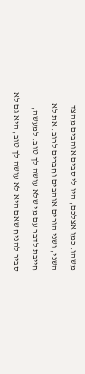משהו. כמו אצלכם, היו לי סבים אוהבים מהצד השני, ושני הורים אוהבים וחברים לרוב. את לא חייבת לדבר עם מי שלא עושה לך טוב. למעשה, סביר להניח שאם היא לא עושה לך טוב, היא גם לא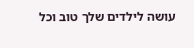עושה לילדים שלך טוב וכל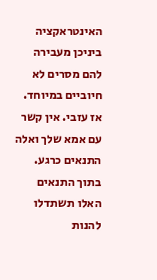האינטראקציה ביניכן מעבירה להם מסרים לא חיוביים במיוחד. אז עזבי. אין קשר עם אמא שלך ואלה התנאים כרגע. בתוך התנאים האלו תשתדלו להנות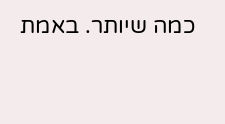כמה שיותר. באמת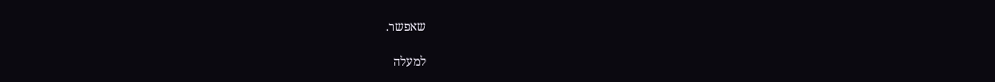שאפשר.

למעלה